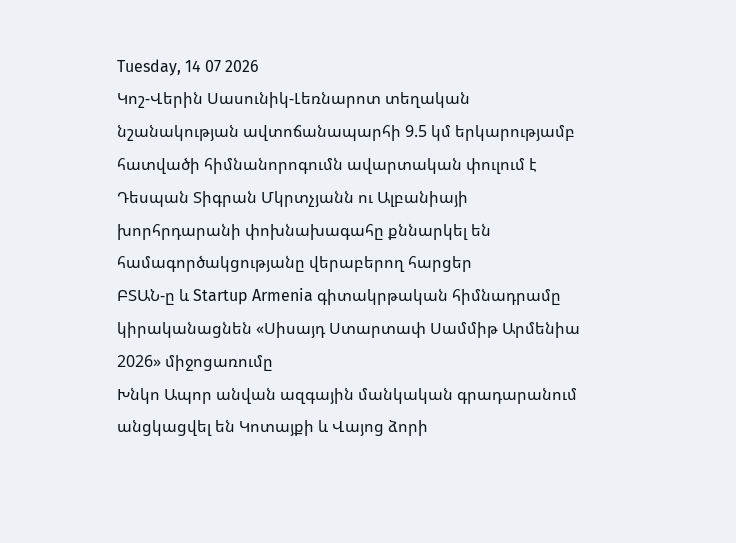Tuesday, 14 07 2026
Կոշ-Վերին Սասունիկ-Լեռնարոտ տեղական նշանակության ավտոճանապարհի 9.5 կմ երկարությամբ հատվածի հիմնանորոգումն ավարտական փուլում է
Դեսպան Տիգրան Մկրտչյանն ու Ալբանիայի խորհրդարանի փոխնախագահը քննարկել են համագործակցությանը վերաբերող հարցեր
ԲՏԱՆ-ը և Startup Armenia գիտակրթական հիմնադրամը կիրականացնեն «Սիսայդ Ստարտափ Սամմիթ Արմենիա 2026» միջոցառումը
Խնկո Ապոր անվան ազգային մանկական գրադարանում անցկացվել են Կոտայքի և Վայոց ձորի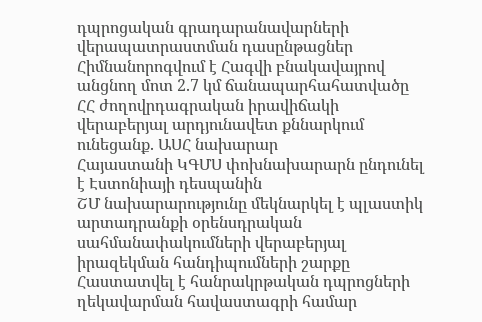դպրոցական գրադարանավարների վերապատրաստման դասընթացներ
Հիմնանորոգվում է Հագվի բնակավայրով անցնող մոտ 2.7 կմ ճանապարհահատվածը
ՀՀ ժողովրդագրական իրավիճակի վերաբերյալ արդյունավետ քննարկում ունեցանք. ԱՍՀ նախարար
Հայաստանի ԿԳՄՍ փոխնախարարն ընդունել է Էստոնիայի դեսպանին
ՇՄ նախարարությունը մեկնարկել է պլաստիկ արտադրանքի օրենսդրական սահմանափակումների վերաբերյալ իրազեկման հանդիպումների շարքը
Հաստատվել է հանրակրթական դպրոցների ղեկավարման հավաստագրի համար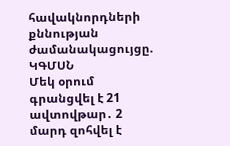հավակնորդների քննության ժամանակացույցը. ԿԳՄՍՆ
Մեկ օրում գրանցվել է 21 ավտովթար․ 2 մարդ զոհվել է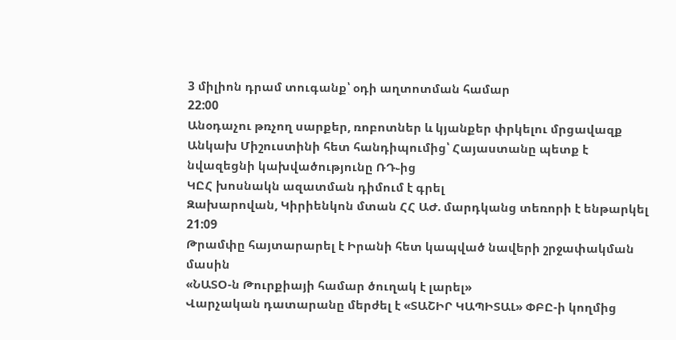3 միլիոն դրամ տուգանք՝ օդի աղտոտման համար
22:00
Անօդաչու թռչող սարքեր, ռոբոտներ և կյանքեր փրկելու մրցավազք
Անկախ Միշուստինի հետ հանդիպումից՝ Հայաստանը պետք է նվազեցնի կախվածությունը ՌԴ֊ից
ԿԸՀ խոսնակն ազատման դիմում է գրել
Զախարովան, Կիրիենկոն մտան ՀՀ ԱԺ. մարդկանց տեռորի է ենթարկել
21:09
Թրամփը հայտարարել է Իրանի հետ կապված նավերի շրջափակման մասին
«ՆԱՏՕ-ն Թուրքիայի համար ծուղակ է լարել»
Վարչական դատարանը մերժել է «ՏԱՇԻՐ ԿԱՊԻՏԱԼ» ՓԲԸ-ի կողմից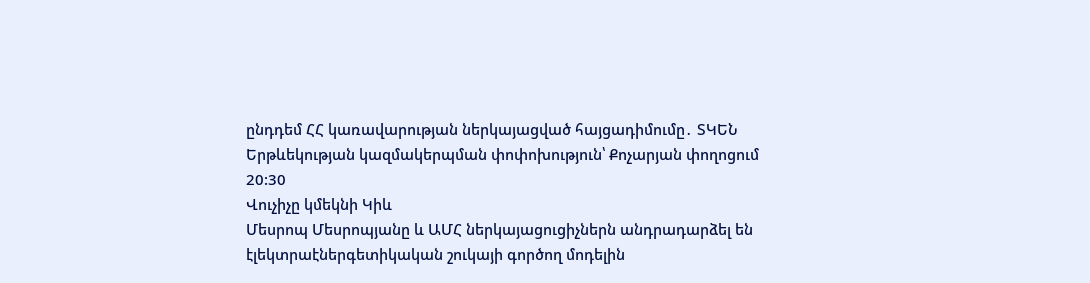ընդդեմ ՀՀ կառավարության ներկայացված հայցադիմումը․ ՏԿԵՆ
Երթևեկության կազմակերպման փոփոխություն՝ Քոչարյան փողոցում
20:30
Վուչիչը կմեկնի Կիև
Մեսրոպ Մեսրոպյանը և ԱՄՀ ներկայացուցիչներն անդրադարձել են էլեկտրաէներգետիկական շուկայի գործող մոդելին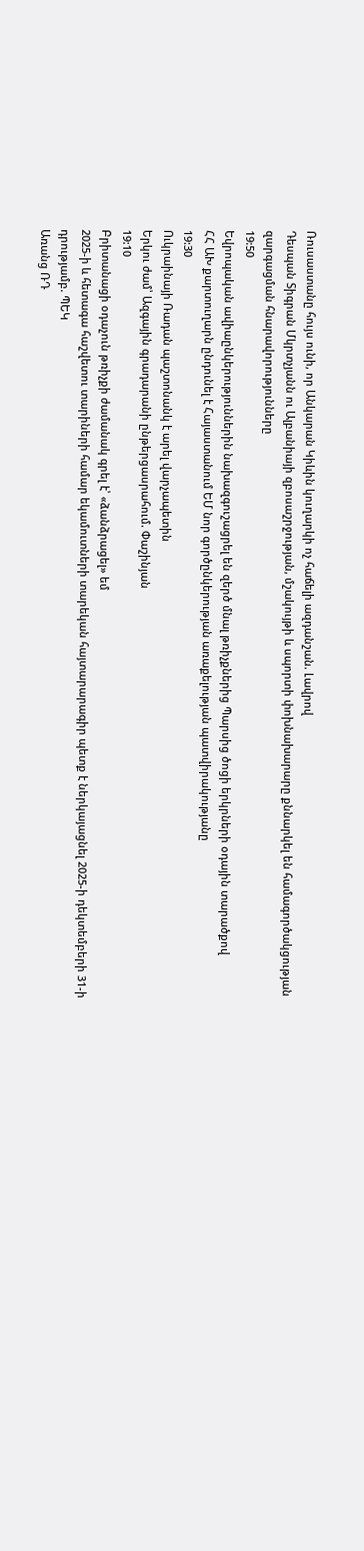Ռուսաստանը հույս ունի, որ Անկարան Կիևին կուղարկի ոչ հաճելի ազդանշան. Լավրով
Դեսպան Տիգրան Մկրտչյանն ու Ալբանիայի զբոսաշրջության, մշակույթի և սպորտի փոխնախարարը քննարկել են համագործակցության զարգացման հնարավորությունները
19:50
Եվրոպական ավիաընկերություններին նախազգուշացրել են զերծ մնալ թռիչքներից Պարսից ծոցի երկրների օդային տարածքով
ՀՀ ԱԽ քարտուղարն ընդունել է Հայաստանում ԵՄ նոր գործընկերության առաքելության պատվիրակությանը
19:30
Ուկրաինայի Ռադան պաշտոնանկ է արել վարչապետին
Երկու ժամ՝ Ազգային գրադարանի ընթերցասրահում. Փաշինյան
19:10
Բրիտանացի օդաչուն թռիչքի ժամանակ գրել է՝ «ձանձրացել» եմ
2025-ի և հետագա հաշվետու տարիների համար եկամուտների տարեկան հայտարարագիր պետք է ներկայացնել 2025-ի դեկտեմբերի 31-ի դրությամբ. ՊԵԿ
Առանց ՌԴ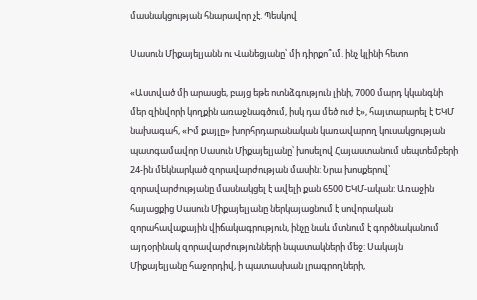մասնակցության հնարավոր չէ. Պեսկով

Սասուն Միքայելյանն ու Վանեցյանը՝ մի դիրքո՞ւմ. ինչ կլինի հետո

«Աստված մի արասցե, բայց եթե ոտնձգություն լինի, 7000 մարդ կկանգնի մեր զինվորի կողքին առաջնագծում, իսկ դա մեծ ուժ է», հայտարարել է ԵԿՄ նախագահ, «Իմ քայլը» խորհրդարանական կառավարող կուսակցության պատգամավոր Սասուն Միքայելյանը՝ խոսելով Հայաստանում սեպտեմբերի 24-ին մեկնարկած զորավարժության մասին: Նրա խոսքերով՝ զորավարժությանը մասնակցել է ավելի քան 6500 ԵԿՄ-ական: Առաջին հայացքից Սասուն Միքայելյանը ներկայացնում է սովորական զորահավաքային վիճակագրություն, ինչը նաև մտնում է գործնականում այդօրինակ զորավարժությունների նպատակների մեջ: Սակայն Միքայելյանը հաջորդիվ, ի պատասխան լրագրողների,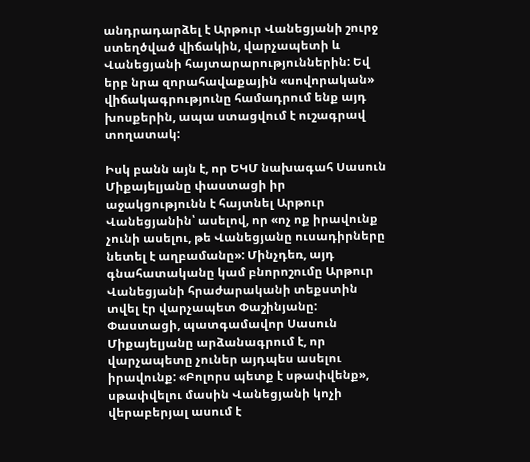անդրադարձել է Արթուր Վանեցյանի շուրջ ստեղծված վիճակին, վարչապետի և Վանեցյանի հայտարարություններին: Եվ երբ նրա զորահավաքային «սովորական» վիճակագրությունը համադրում ենք այդ խոսքերին, ապա ստացվում է ուշագրավ տողատակ:

Իսկ բանն այն է, որ ԵԿՄ նախագահ Սասուն Միքայելյանը փաստացի իր աջակցությունն է հայտնել Արթուր Վանեցյանին՝ ասելով, որ «ոչ ոք իրավունք չունի ասելու, թե Վանեցյանը ուսադիրները նետել է աղբամանը»: Մինչդեռ, այդ գնահատականը կամ բնորոշումը Արթուր Վանեցյանի հրաժարականի տեքստին տվել էր վարչապետ Փաշինյանը: Փաստացի, պատգամավոր Սասուն Միքայելյանը արձանագրում է, որ վարչապետը չուներ այդպես ասելու իրավունք: «Բոլորս պետք է սթափվենք», սթափվելու մասին Վանեցյանի կոչի վերաբերյալ ասում է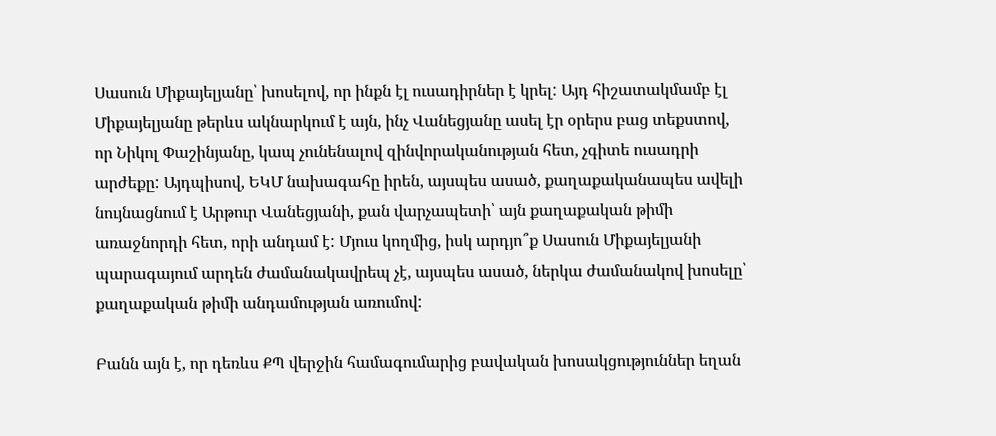Սասուն Միքայելյանը՝ խոսելով, որ ինքն էլ ուսադիրներ է կրել: Այդ հիշատակմամբ էլ Միքայելյանը թերևս ակնարկում է այն, ինչ Վանեցյանը ասել էր օրերս բաց տեքստով, որ Նիկոլ Փաշինյանը, կապ չունենալով զինվորականության հետ, չգիտե ուսադրի արժեքը: Այդպիսով, ԵԿՄ նախագահը իրեն, այսպես ասած, քաղաքականապես ավելի նույնացնում է Արթուր Վանեցյանի, քան վարչապետի՝ այն քաղաքական թիմի առաջնորդի հետ, որի անդամ է: Մյուս կողմից, իսկ արդյո՞ք Սասուն Միքայելյանի պարագայում արդեն ժամանակավրեպ չէ, այսպես ասած, ներկա ժամանակով խոսելը՝ քաղաքական թիմի անդամության առումով:

Բանն այն է, որ դեռևս ՔՊ վերջին համագումարից բավական խոսակցություններ եղան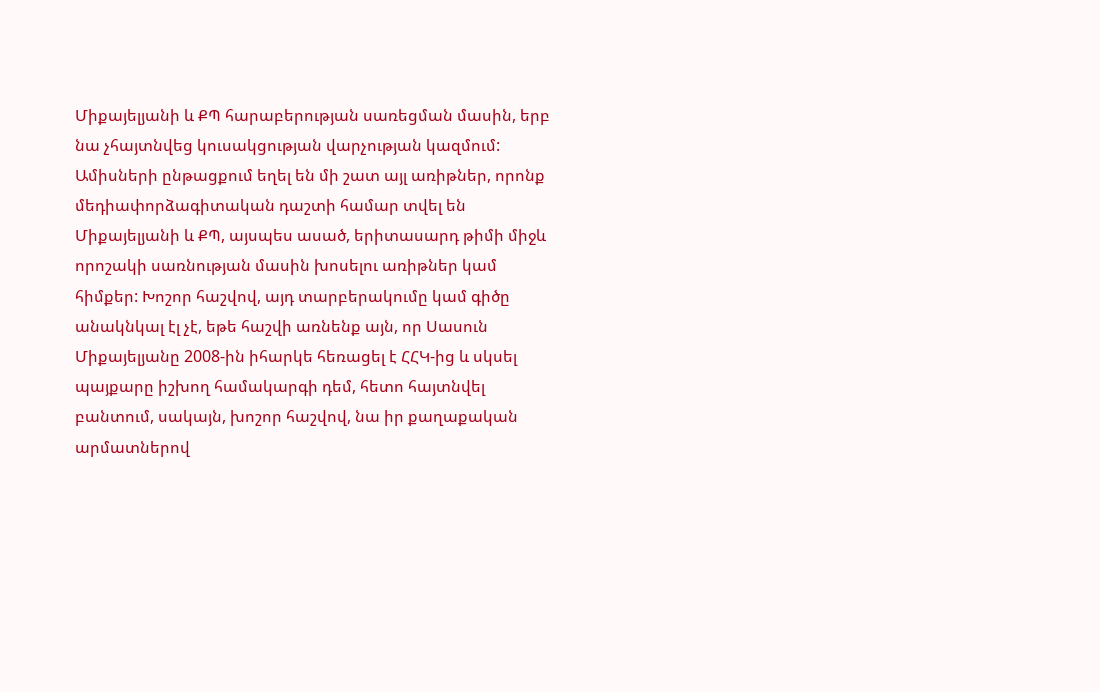Միքայելյանի և ՔՊ հարաբերության սառեցման մասին, երբ նա չհայտնվեց կուսակցության վարչության կազմում: Ամիսների ընթացքում եղել են մի շատ այլ առիթներ, որոնք մեդիափորձագիտական դաշտի համար տվել են Միքայելյանի և ՔՊ, այսպես ասած, երիտասարդ թիմի միջև որոշակի սառնության մասին խոսելու առիթներ կամ հիմքեր: Խոշոր հաշվով, այդ տարբերակումը կամ գիծը անակնկալ էլ չէ, եթե հաշվի առնենք այն, որ Սասուն Միքայելյանը 2008-ին իհարկե հեռացել է ՀՀԿ-ից և սկսել պայքարը իշխող համակարգի դեմ, հետո հայտնվել բանտում, սակայն, խոշոր հաշվով, նա իր քաղաքական արմատներով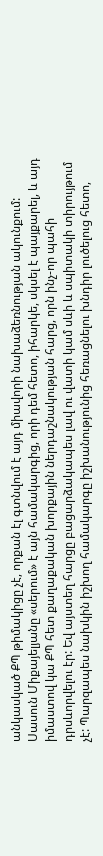անկասկած ՔՊ թիմակիցը չէ, որքան էլ գտնվում է այդ միավորի նախաձեռնության ակունքում: Սասուն Միքայելյանը «սերում» է այն համակարգից, որի դեմ հետո, իհարկե, սկսել է պայքարել, և այդ իմաստով կա ՔՊ հետ քաղաքական խորքային ներդաշնակության հարց, որն ինչ-որ պահի դրսևորվելու էր: Եվ այստեղ հարցը բացարձակապես լավ ու վատի կամ սևի և սպիտակի տիրույթում չէ: Պարզապես նախկին իշխող համակարգը իշխանությունից հեռացնելու խնդիր լուծելուց հետո,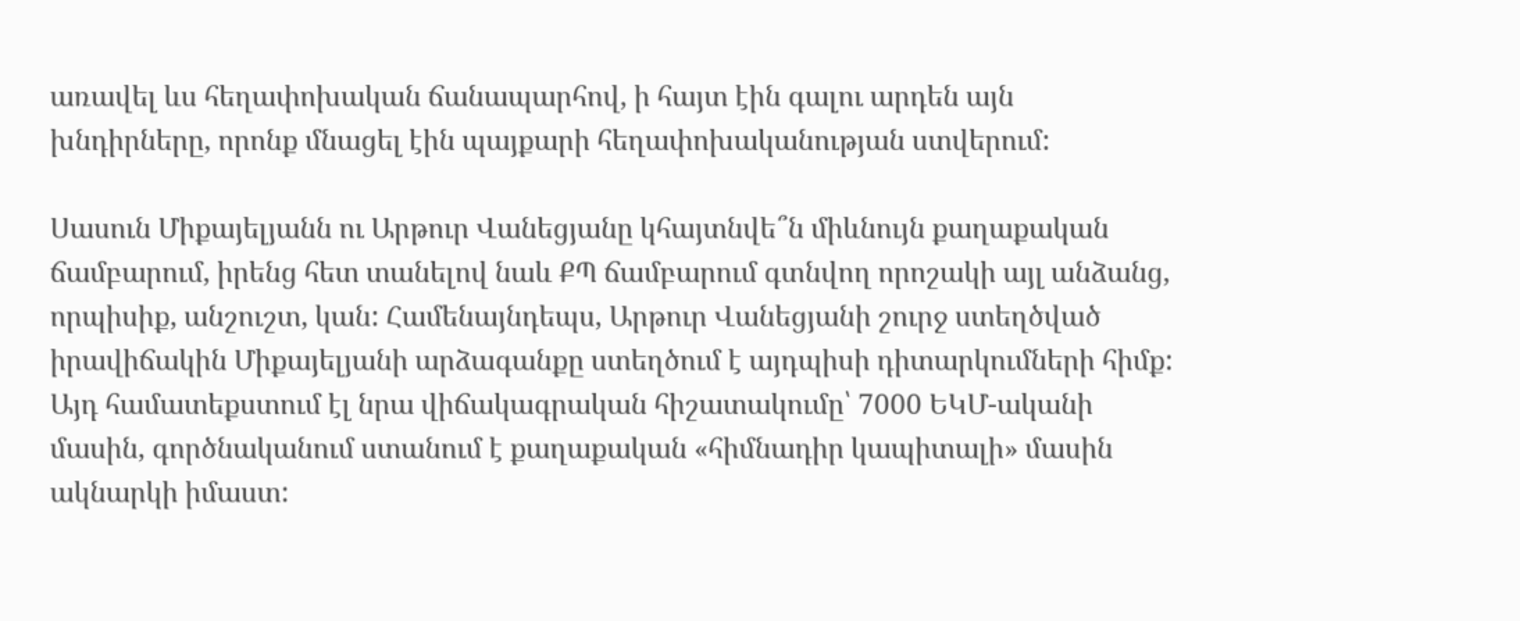առավել ևս հեղափոխական ճանապարհով, ի հայտ էին գալու արդեն այն խնդիրները, որոնք մնացել էին պայքարի հեղափոխականության ստվերում:

Սասուն Միքայելյանն ու Արթուր Վանեցյանը կհայտնվե՞ն միևնույն քաղաքական ճամբարում, իրենց հետ տանելով նաև ՔՊ ճամբարում գտնվող որոշակի այլ անձանց, որպիսիք, անշուշտ, կան: Համենայնդեպս, Արթուր Վանեցյանի շուրջ ստեղծված իրավիճակին Միքայելյանի արձագանքը ստեղծում է այդպիսի դիտարկումների հիմք: Այդ համատեքստում էլ նրա վիճակագրական հիշատակումը՝ 7000 ԵԿՄ-ականի մասին, գործնականում ստանում է քաղաքական «հիմնադիր կապիտալի» մասին ակնարկի իմաստ: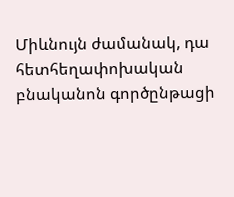Միևնույն ժամանակ, դա հետհեղափոխական բնականոն գործընթացի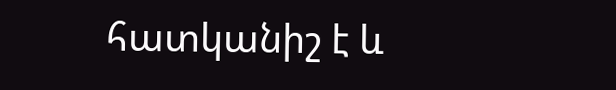հատկանիշ է և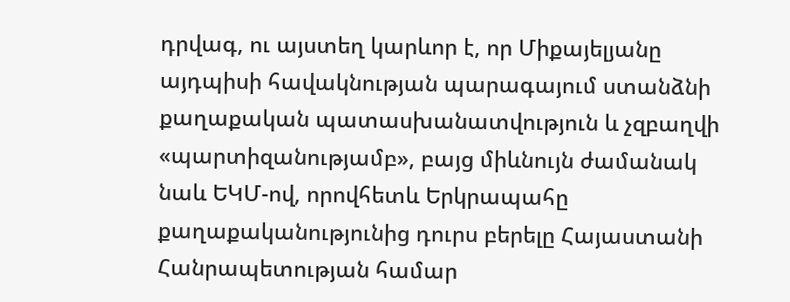դրվագ, ու այստեղ կարևոր է, որ Միքայելյանը այդպիսի հավակնության պարագայում ստանձնի քաղաքական պատասխանատվություն և չզբաղվի «պարտիզանությամբ», բայց միևնույն ժամանակ նաև ԵԿՄ-ով, որովհետև Երկրապահը քաղաքականությունից դուրս բերելը Հայաստանի Հանրապետության համար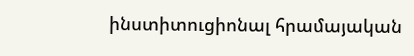ինստիտուցիոնալ հրամայական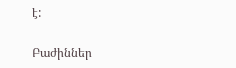է:

Բաժիններ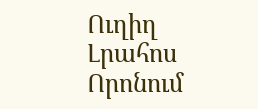Ուղիղ
Լրահոս
Որոնում